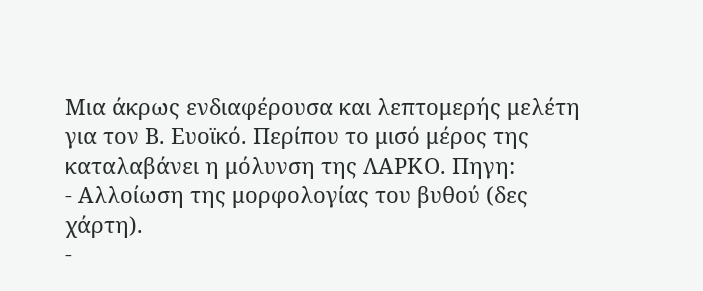Μια άκρως ενδιαφέρουσα και λεπτομερής μελέτη για τον Β. Ευοϊκό. Περίπου το μισό μέρος της καταλαβάνει η μόλυνση της ΛΑΡΚΟ. Πηγη:
- Αλλοίωση της μορφολογίας του βυθού (δες χάρτη).
-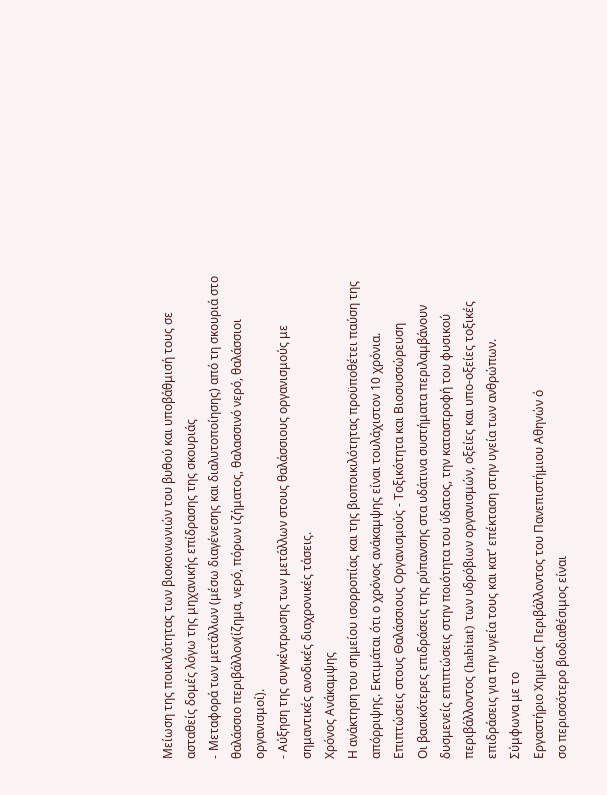Μείωση της ποικιλότητας των βιοκοινωνιών του βυθού και υποβάθμισή τους σε ασταθείς δομές λόγω της μηχανικής επίδρασης της σκουριάς
- Mεταφορά των μετάλλων (μέσω διαγένεσης και διαλυτοποίησης) από τη σκουριά στο θαλάσσιο περιβάλλον(ίζημα, νερό, πόρων ιζήματος, θαλασσινό νερό, θαλάσσιοι οργανισμοί).
- Αύξηση της συγκέντρωσης των μετάλλων στους θαλάσσιους οργανισμούς με σημαντικές ανοδικές διαχρονικές τάσεις.
Χρόνος Ανάκαμψης
Η ανάκτηση του σημείου ισορροπίας και της βιοποικιλότητας προϋποθέτει παύση της απόρριψης. Εκτιμάται ότι ο χρόνος ανάκαμψης είναι τουλάχιστον 10 χρόνια.
Επιπτώσεις στους Θαλάσσιους Οργανισμούς - Τοξικότητα και Βιοσυσσώρευση
Οι βασικότερες επιδράσεις της ρύπανσης στα υδάτινα συστήματα περιλαμβάνουν δυσμενείς επιπτώσεις στην ποιότητα του ύδατος, την καταστροφή του φυσικού περιβάλλοντος (habitat) των υδρόβιων οργανισμών, οξείες και υπο-οξείες τοξικές επιδράσεις για την υγεία τους και κατ’ επέκταση στην υγεία των ανθρώπων.
Σύμφωνα με το
Εργαστήριο Χημείας Περιβάλλοντος του Πανεπιστήμιου Αθηνών ό
σο περισσότερο βιοδιαθέσιμος είναι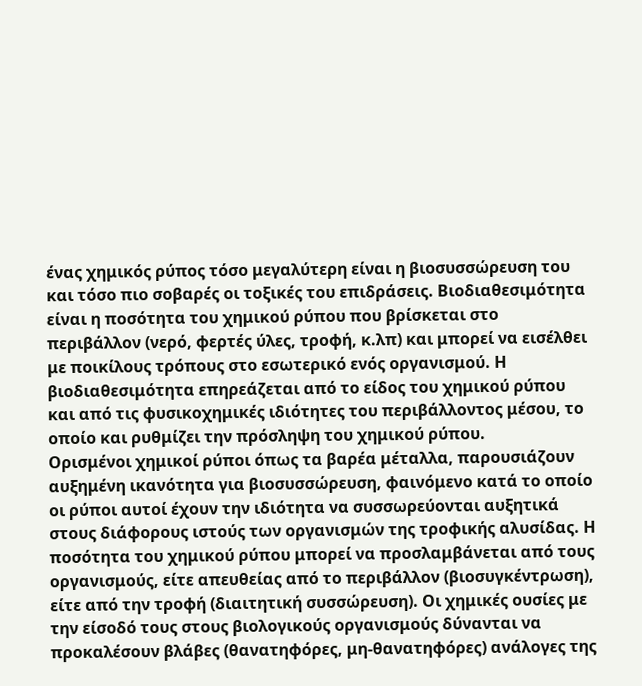ένας χημικός ρύπος τόσο μεγαλύτερη είναι η βιοσυσσώρευση του και τόσο πιο σοβαρές οι τοξικές του επιδράσεις. Βιοδιαθεσιμότητα είναι η ποσότητα του χημικού ρύπου που βρίσκεται στο περιβάλλον (νερό, φερτές ύλες, τροφή, κ.λπ) και μπορεί να εισέλθει με ποικίλους τρόπους στο εσωτερικό ενός οργανισμού. Η βιοδιαθεσιμότητα επηρεάζεται από το είδος του χημικού ρύπου και από τις φυσικοχημικές ιδιότητες του περιβάλλοντος μέσου, το οποίο και ρυθμίζει την πρόσληψη του χημικού ρύπου.
Ορισμένοι χημικοί ρύποι όπως τα βαρέα μέταλλα, παρουσιάζουν αυξημένη ικανότητα για βιοσυσσώρευση, φαινόμενο κατά το οποίο οι ρύποι αυτοί έχουν την ιδιότητα να συσσωρεύονται αυξητικά στους διάφορους ιστούς των οργανισμών της τροφικής αλυσίδας. Η ποσότητα του χημικού ρύπου μπορεί να προσλαμβάνεται από τους οργανισμούς, είτε απευθείας από το περιβάλλον (βιοσυγκέντρωση), είτε από την τροφή (διαιτητική συσσώρευση). Οι χημικές ουσίες με την είσοδό τους στους βιολογικούς οργανισμούς δύνανται να προκαλέσουν βλάβες (θανατηφόρες, μη-θανατηφόρες) ανάλογες της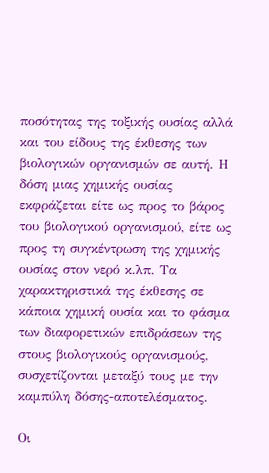ποσότητας της τοξικής ουσίας αλλά και του είδους της έκθεσης των βιολογικών οργανισμών σε αυτή. Η δόση μιας χημικής ουσίας εκφράζεται είτε ως προς το βάρος του βιολογικού οργανισμού, είτε ως προς τη συγκέντρωση της χημικής ουσίας στον νερό κ.λπ. Τα χαρακτηριστικά της έκθεσης σε κάποια χημική ουσία και το φάσμα των διαφορετικών επιδράσεων της στους βιολογικούς οργανισμούς, συσχετίζονται μεταξύ τους με την καμπύλη δόσης-αποτελέσματος.

Οι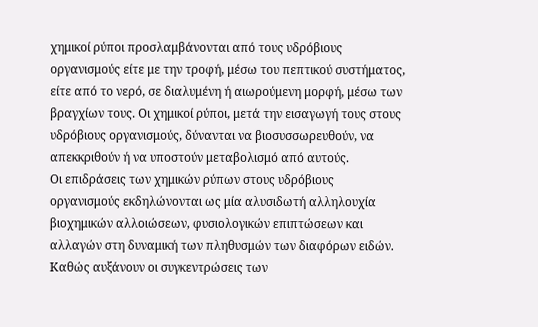χημικοί ρύποι προσλαμβάνονται από τους υδρόβιους οργανισμούς είτε με την τροφή, μέσω του πεπτικού συστήματος, είτε από το νερό, σε διαλυμένη ή αιωρούμενη μορφή, μέσω των βραγχίων τους. Οι χημικοί ρύποι, μετά την εισαγωγή τους στους υδρόβιους οργανισμούς, δύνανται να βιοσυσσωρευθούν, να απεκκριθούν ή να υποστούν μεταβολισμό από αυτούς.
Οι επιδράσεις των χημικών ρύπων στους υδρόβιους οργανισμούς εκδηλώνονται ως μία αλυσιδωτή αλληλουχία βιοχημικών αλλοιώσεων, φυσιολογικών επιπτώσεων και αλλαγών στη δυναμική των πληθυσμών των διαφόρων ειδών. Καθώς αυξάνουν οι συγκεντρώσεις των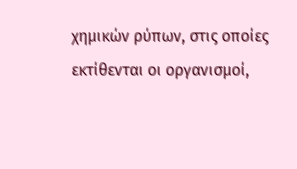χημικών ρύπων, στις οποίες εκτίθενται οι οργανισμοί,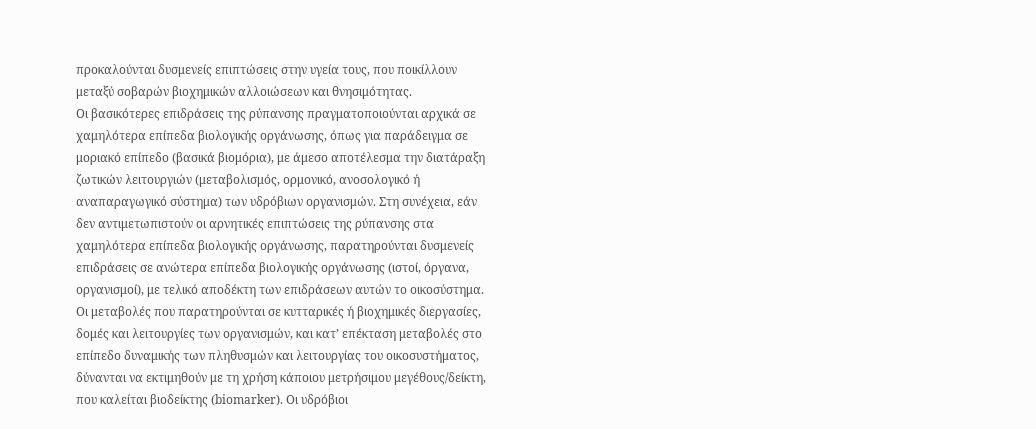προκαλούνται δυσμενείς επιπτώσεις στην υγεία τους, που ποικίλλουν μεταξύ σοβαρών βιοχημικών αλλοιώσεων και θνησιμότητας.
Οι βασικότερες επιδράσεις της ρύπανσης πραγματοποιούνται αρχικά σε χαμηλότερα επίπεδα βιολογικής οργάνωσης, όπως για παράδειγμα σε μοριακό επίπεδο (βασικά βιομόρια), με άμεσο αποτέλεσμα την διατάραξη ζωτικών λειτουργιών (μεταβολισμός, ορμονικό, ανοσολογικό ή αναπαραγωγικό σύστημα) των υδρόβιων οργανισμών. Στη συνέχεια, εάν δεν αντιμετωπιστούν οι αρνητικές επιπτώσεις της ρύπανσης στα χαμηλότερα επίπεδα βιολογικής οργάνωσης, παρατηρούνται δυσμενείς επιδράσεις σε ανώτερα επίπεδα βιολογικής οργάνωσης (ιστοί, όργανα, οργανισμοί), με τελικό αποδέκτη των επιδράσεων αυτών το οικοσύστημα. Οι μεταβολές που παρατηρούνται σε κυτταρικές ή βιοχημικές διεργασίες, δομές και λειτουργίες των οργανισμών, και κατ’ επέκταση μεταβολές στο επίπεδο δυναμικής των πληθυσμών και λειτουργίας του οικοσυστήματος, δύνανται να εκτιμηθούν με τη χρήση κάποιου μετρήσιμου μεγέθους/δείκτη, που καλείται βιοδείκτης (biomarker). Οι υδρόβιοι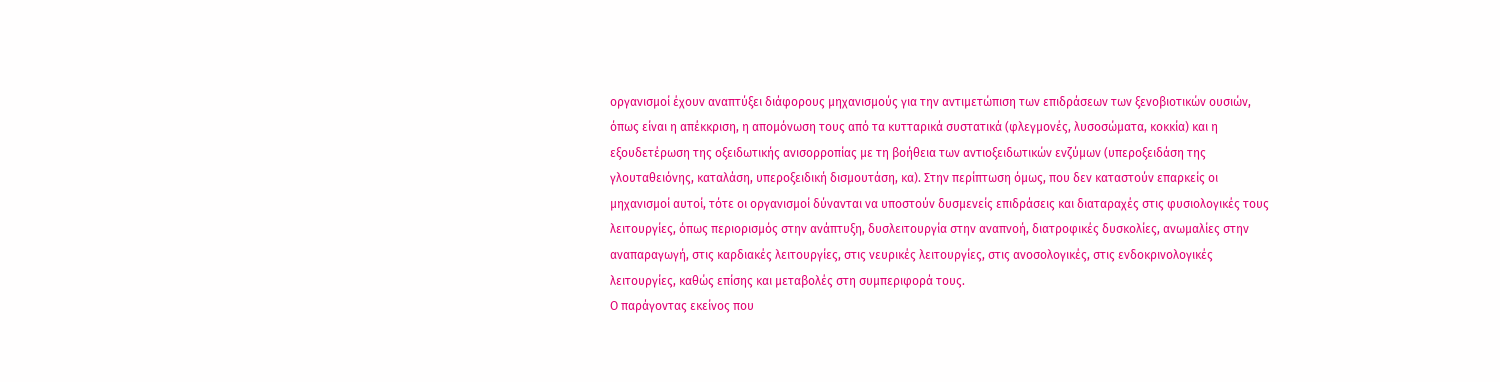οργανισμοί έχουν αναπτύξει διάφορους μηχανισμούς για την αντιμετώπιση των επιδράσεων των ξενοβιοτικών ουσιών, όπως είναι η απέκκριση, η απομόνωση τους από τα κυτταρικά συστατικά (φλεγμονές, λυσοσώματα, κοκκία) και η εξουδετέρωση της οξειδωτικής ανισορροπίας με τη βοήθεια των αντιοξειδωτικών ενζύμων (υπεροξειδάση της γλουταθειόνης, καταλάση, υπεροξειδική δισμουτάση, κα). Στην περίπτωση όμως, που δεν καταστούν επαρκείς οι μηχανισμοί αυτοί, τότε οι οργανισμοί δύνανται να υποστούν δυσμενείς επιδράσεις και διαταραχές στις φυσιολογικές τους λειτουργίες, όπως περιορισμός στην ανάπτυξη, δυσλειτουργία στην αναπνοή, διατροφικές δυσκολίες, ανωμαλίες στην αναπαραγωγή, στις καρδιακές λειτουργίες, στις νευρικές λειτουργίες, στις ανοσολογικές, στις ενδοκρινολογικές λειτουργίες, καθώς επίσης και μεταβολές στη συμπεριφορά τους.
Ο παράγοντας εκείνος που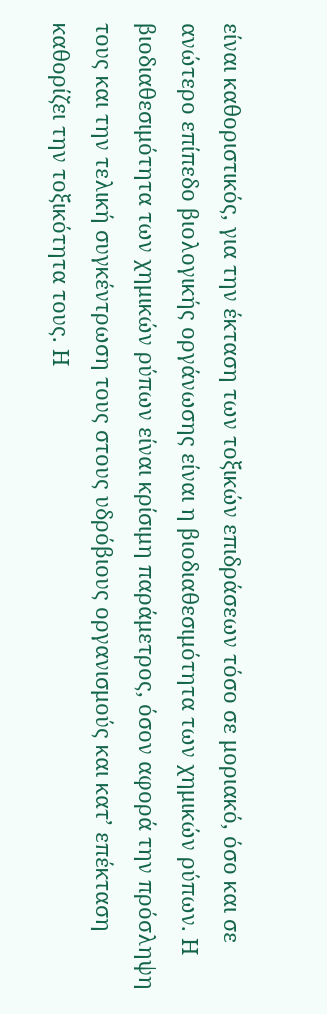είναι καθοριστικός, για την έκταση των τοξικών επιδράσεων τόσο σε μοριακό, όσο και σε ανώτερο επίπεδο βιολογικής οργάνωσης είναι η βιοδιαθεσιμότητα των χημικών ρύπων. Η βιοδιαθεσιμότητα των χημικών ρύπων είναι κρίσιμη παράμετρος, όσον αφορά την πρόσληψη τους και την τελική συγκέντρωση τους στους υδρόβιους οργανισμούς και κατ’ επέκταση καθορίζει την τοξικότητα τους. Η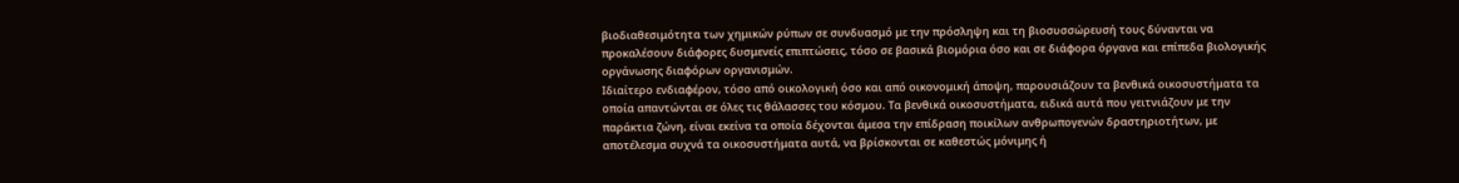βιοδιαθεσιμότητα των χημικών ρύπων σε συνδυασμό με την πρόσληψη και τη βιοσυσσώρευσή τους δύνανται να προκαλέσουν διάφορες δυσμενείς επιπτώσεις, τόσο σε βασικά βιομόρια όσο και σε διάφορα όργανα και επίπεδα βιολογικής οργάνωσης διαφόρων οργανισμών.
Ιδιαίτερο ενδιαφέρον, τόσο από οικολογική όσο και από οικονομική άποψη, παρουσιάζουν τα βενθικά οικοσυστήματα τα οποία απαντώνται σε όλες τις θάλασσες του κόσμου. Τα βενθικά οικοσυστήματα, ειδικά αυτά που γειτνιάζουν με την παράκτια ζώνη, είναι εκείνα τα οποία δέχονται άμεσα την επίδραση ποικίλων ανθρωπογενών δραστηριοτήτων, με αποτέλεσμα συχνά τα οικοσυστήματα αυτά, να βρίσκονται σε καθεστώς μόνιμης ή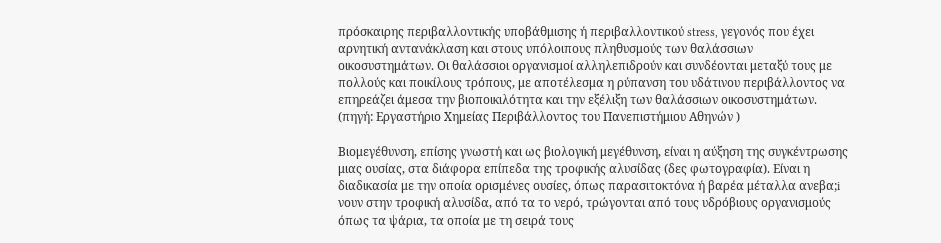πρόσκαιρης περιβαλλοντικής υποβάθμισης ή περιβαλλοντικού stress, γεγονός που έχει αρνητική αντανάκλαση και στους υπόλοιπους πληθυσμούς των θαλάσσιων οικοσυστημάτων. Οι θαλάσσιοι οργανισμοί αλληλεπιδρούν και συνδέονται μεταξύ τους με πολλούς και ποικίλους τρόπους, με αποτέλεσμα η ρύπανση του υδάτινου περιβάλλοντος να επηρεάζει άμεσα την βιοποικιλότητα και την εξέλιξη των θαλάσσιων οικοσυστημάτων. (πηγή: Εργαστήριο Χημείας Περιβάλλοντος του Πανεπιστήμιου Αθηνών )

Βιομεγέθυνση, επίσης γνωστή και ως βιολογική μεγέθυνση, είναι η αύξηση της συγκέντρωσης μιας ουσίας, στα διάφορα επίπεδα της τροφικής αλυσίδας (δες φωτογραφία). Είναι η διαδικασία με την οποία ορισμένες ουσίες, όπως παρασιτοκτόνα ή βαρέα μέταλλα ανεβα;i
νουν στην τροφική αλυσίδα, από τα το νερό, τρώγονται από τους υδρόβιους οργανισμούς όπως τα ψάρια, τα οποία με τη σειρά τους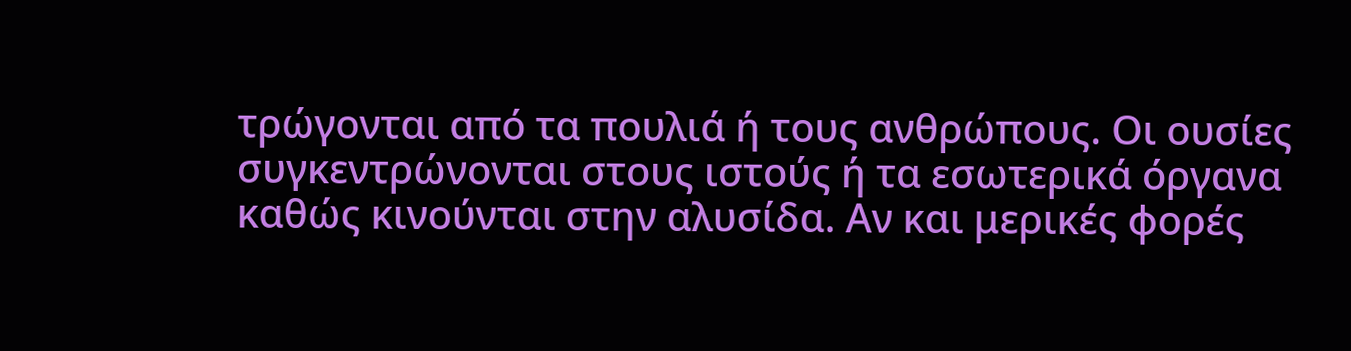τρώγονται από τα πουλιά ή τους ανθρώπους. Οι ουσίες συγκεντρώνονται στους ιστούς ή τα εσωτερικά όργανα καθώς κινούνται στην αλυσίδα. Αν και μερικές φορές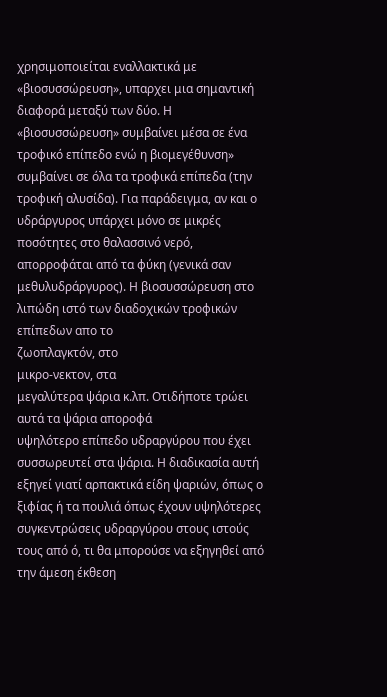χρησιμοποιείται εναλλακτικά με «βιοσυσσώρευση», υπαρχει μια σημαντική διαφορά μεταξύ των δύο. Η «βιοσυσσώρευση» συμβαίνει μέσα σε ένα τροφικό επίπεδο ενώ η βιομεγέθυνση» συμβαίνει σε όλα τα τροφικά επίπεδα (την τροφική αλυσίδα). Για παράδειγμα, αν και ο υδράργυρος υπάρχει μόνο σε μικρές ποσότητες στο θαλασσινό νερό, απορροφάται από τα φύκη (γενικά σαν μεθυλυδράργυρος). Η βιοσυσσώρευση στο λιπώδη ιστό των διαδοχικών τροφικών επίπεδων απο το
ζωοπλαγκτόν, στο
μικρο-νεκτον, στα
μεγαλύτερα ψάρια κ.λπ. Οτιδήποτε τρώει αυτά τα ψάρια αποροφά
υψηλότερο επίπεδο υδραργύρου που έχει συσσωρευτεί στα ψάρια. Η διαδικασία αυτή εξηγεί γιατί αρπακτικά είδη ψαριών, όπως ο ξιφίας ή τα πουλιά όπως έχουν υψηλότερες συγκεντρώσεις υδραργύρου στους ιστούς τους από ό, τι θα μπορούσε να εξηγηθεί από την άμεση έκθεση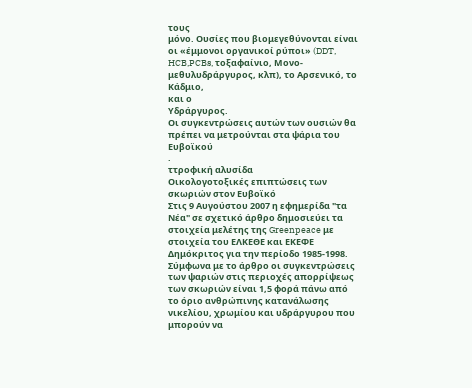τους
μόνο. Ουσίες που βιομεγεθύνονται είναι οι «έμμονοι οργανικοί ρύποι» (DDT, HCB,PCBs, τοξαφαίνιο, Μονο-μεθυλυδράργυρος, κλπ), το Αρσενικό, το Κάδμιο,
και ο
Υδράργυρος.
Οι συγκεντρώσεις αυτών των ουσιών θα πρέπει να μετρούνται στα ψάρια του Ευβοϊκού
.
ττροφική αλυσίδα
Οικολογοτοξικές επιπτώσεις των σκωριών στον Ευβοϊκό
Στις 9 Αυγούστου 2007 η εφημερίδα "τα Νέα" σε σχετικό άρθρο δημοσιεύει τα στοιχεία μελέτης της Greenpeace με στοιχεία του ΕΛΚΕΘΕ και ΕΚΕΦΕ Δημόκριτος για την περίοδο 1985-1998. Σύμφωνα με το άρθρο οι συγκεντρώσεις των ψαριών στις περιοχές απορρίψεως των σκωριών είναι 1,5 φορά πάνω από το όριο ανθρώπινης κατανάλωσης νικελίου, χρωμίου και υδράργυρου που μπορούν να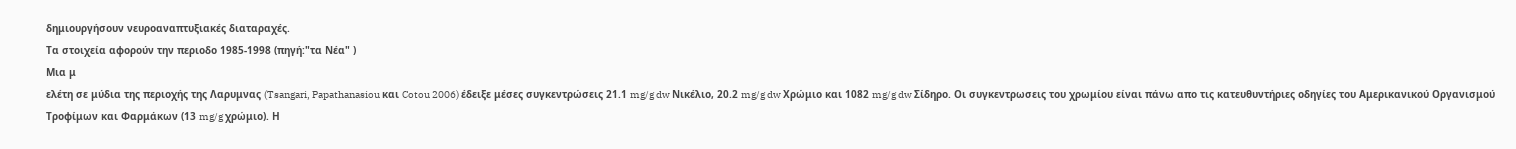δημιουργήσουν νευροαναπτυξιακές διαταραχές.
Τα στοιχεία αφορούν την περιοδο 1985-1998 (πηγή:"τα Νέα" )
Μια μ
ελέτη σε μύδια της περιοχής της Λαρυμνας (Tsangari, Papathanasiou και Cotou 2006) έδειξε μέσες συγκεντρώσεις 21.1 mg/g dw Νικέλιο, 20.2 mg/g dw Χρώμιο και 1082 mg/g dw Σίδηρο. Οι συγκεντρωσεις του χρωμίου είναι πάνω απο τις κατευθυντήριες οδηγίες του Aμερικανικού Οργανισμού Τροφίμων και Φαρμάκων (13 mg/g χρώμιο). Η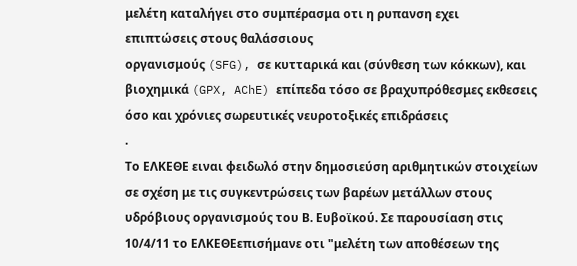μελέτη καταλήγει στο συμπέρασμα οτι η ρυπανση εχει
επιπτώσεις στους θαλάσσιους
οργανισμούς (SFG), σε κυτταρικά και (σύνθεση των κόκκων), και βιοχημικά (GPX, AChE) επίπεδα τόσο σε βραχυπρόθεσμες εκθεσεις όσο και χρόνιες σωρευτικές νευροτοξικές επιδράσεις
.
Το ΕΛΚΕΘΕ ειναι φειδωλό στην δημοσιεύση αριθμητικών στοιχείων σε σχέση με τις συγκεντρώσεις των βαρέων μετάλλων στους υδρόβιους οργανισμούς του Β. Ευβοϊκού. Σε παρουσίαση στις 10/4/11 το ΕΛΚΕΘΕεπισήμανε οτι "μελέτη των αποθέσεων της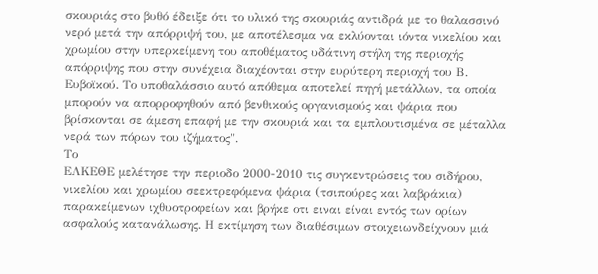σκουριάς στο βυθό έδειξε ότι το υλικό της σκουριάς αντιδρά με το θαλασσινό νερό μετά την απόρριψή του, με αποτέλεσμα να εκλύονται ιόντα νικελίου και χρωμίου στην υπερκείμενη του αποθέματος υδάτινη στήλη της περιοχής απόρριψης που στην συνέχεια διαχέονται στην ευρύτερη περιοχή του Β. Ευβοϊκού. Το υποθαλάσσιο αυτό απόθεμα αποτελεί πηγή μετάλλων, τα οποία μπορούν να απορροφηθούν από βενθικούς οργανισμούς και ψάρια που βρίσκονται σε άμεση επαφή με την σκουριά και τα εμπλουτισμένα σε μέταλλα νερά των πόρων του ιζήματος".
Το
ΕΛΚΕΘΕ μελέτησε την περιοδο 2000-2010 τις συγκεντρώσεις του σιδήρου, νικελίου και χρωμίου σεεκτρεφόμενα ψάρια (τσιπούρες και λαβράκια) παρακείμενων ιχθυοτροφείων και βρήκε οτι ειναι είναι εντός των ορίων ασφαλούς κατανάλωσης. Η εκτίμηση των διαθέσιμων στοιχειωνδείχνουν μιά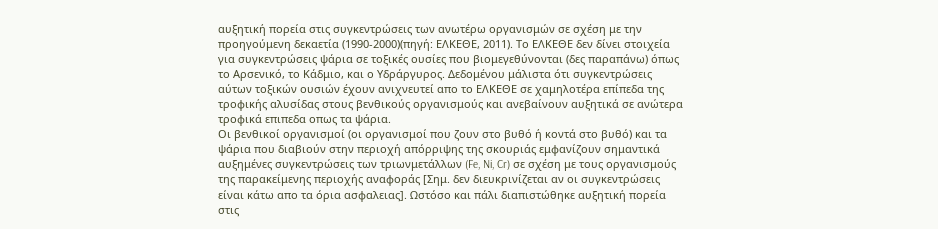αυξητική πορεία στις συγκεντρώσεις των ανωτέρω οργανισμών σε σχέση με την προηγούμενη δεκαετία (1990-2000)(πηγή: ΕΛΚΕΘΕ, 2011). Το ΕΛΚΕΘΕ δεν δίνει στοιχεία για συγκεντρώσεις ψάρια σε τοξικές ουσίες που βιομεγεθύνονται (δες παραπάνω) όπως το Αρσενικό, το Κάδμιο, και ο Υδράργυρος. Δεδομένου μάλιστα ότι συγκεντρώσεις αύτων τοξικών ουσιών έχουν ανιχνευτεί απο το ΕΛΚΕΘΕ σε χαμηλοτέρα επίπεδα της τροφικής αλυσίδας στους βενθικούς οργανισμούς και ανεβαίνουν αυξητικά σε ανώτερα τροφικά επιπεδα οπως τα ψάρια.
Οι βενθικοί οργανισμοί (οι οργανισμοί που ζουν στο βυθό ή κοντά στο βυθό) και τα ψάρια που διαβιούν στην περιοχή απόρριψης της σκουριάς εμφανίζουν σημαντικά αυξημένες συγκεντρώσεις των τριωνμετάλλων (Fe, Ni, Cr) σε σχέση με τους οργανισμούς της παρακείμενης περιοχής αναφοράς [Σημ. δεν διευκρινίζεται αν οι συγκεντρώσεις είναι κάτω απο τα όρια ασφαλειας]. Ωστόσο και πάλι διαπιστώθηκε αυξητική πορεία στις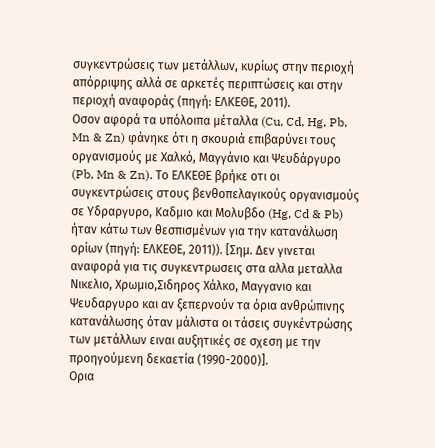συγκεντρώσεις των μετάλλων, κυρίως στην περιοχή απόρριψης αλλά σε αρκετές περιπτώσεις και στην περιοχή αναφοράς (πηγή: ΕΛΚΕΘΕ, 2011).
Οσον αφορά τα υπόλοιπα μέταλλα (Cu, Cd, Hg, Pb, Mn & Zn) φάνηκε ότι η σκουριά επιβαρύνει τους οργανισμούς με Χαλκό, Μαγγάνιο και Ψευδάργυρο (Pb, Mn & Zn). Το ΕΛΚΕΘΕ βρήκε οτι οι συγκεντρώσεις στους βενθοπελαγικούς οργανισμούς σε Υδραργυρο, Καδμιο και Μολυβδο (Hg, Cd & Pb) ήταν κάτω των θεσπισμένων για την κατανάλωση ορίων (πηγή: ΕΛΚΕΘΕ, 2011)). [Σημ. Δεν γινεται αναφορά για τις συγκεντρωσεις στα αλλα μεταλλα Νικελιο, Χρωμιο,Σιδηρος Χάλκο, Μαγγανιο και Ψευδαργυρο και αν ξεπερνούν τα όρια ανθρώπινης κατανάλωσης όταν μάλιστα οι τάσεις συγκέντρώσης των μετάλλων ειναι αυξητικές σε σχεση με την προηγούμενη δεκαετία (1990-2000)].
Ορια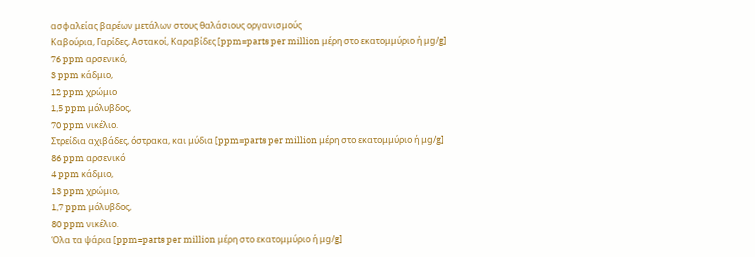ασφαλείας βαρέων μετάλων στους θαλάσιους οργανισμούς
Καβούρια, Γαρίδες, Αστακοί, Καραβίδες [ppm=parts per million μέρη στο εκατομμύριο ή μg/g]
76 ppm αρσενικό,
3 ppm κάδμιο,
12 ppm χρώμιο
1,5 ppm μόλυβδος,
70 ppm νικέλιο.
Στρείδια αχιβάδες, όστρακα, και μύδια [ppm=parts per million μέρη στο εκατομμύριο ή μg/g]
86 ppm αρσενικό
4 ppm κάδμιο,
13 ppm χρώμιο,
1,7 ppm μόλυβδος,
80 ppm νικέλιο.
Όλα τα ψάρια [ppm=parts per million μέρη στο εκατομμύριο ή μg/g]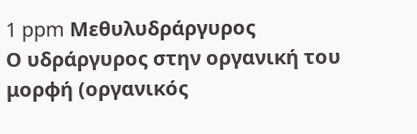1 ppm Μεθυλυδράργυρος
Ο υδράργυρος στην οργανική του μορφή (οργανικός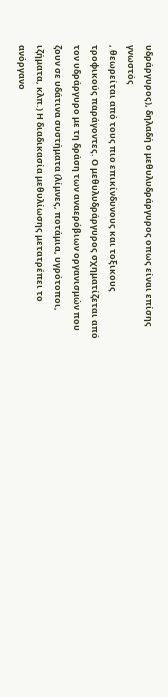υδράργυρος), δηλαδή ο μεθυλυδράργυρος οπως είναι επίσης γνωστός
, θεωρείται από τους πιο επικίνδυνους και τοξικους τροφικούς παράγοντες. Ο μεθυλυδράργυρος σχηματίζεται από τον υδράργυρο με τη δράση των αναερόβιων οργανισμών που ζουν σε υδάτινα συστήματα (λίμνες, ποτάμια, υγρότοποι, ιζήματα, κλπ.) Η διαδικασία μεθυλίωσης μετατρέπει το ανόργανο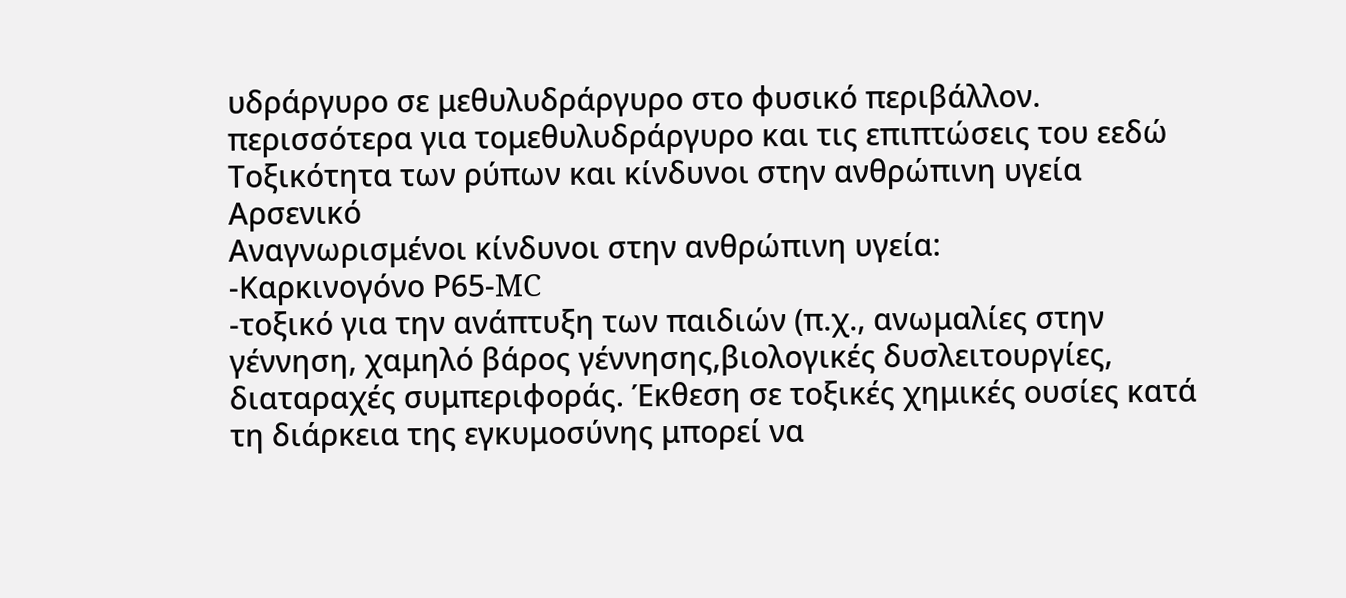υδράργυρο σε μεθυλυδράργυρο στο φυσικό περιβάλλον. περισσότερα για τομεθυλυδράργυρο και τις επιπτώσεις του εεδώ
Τοξικότητα των ρύπων και κίνδυνοι στην ανθρώπινη υγεία
Αρσενικό
Αναγνωρισμένοι κίνδυνοι στην ανθρώπινη υγεία:
-Καρκινογόνο Ρ65-MC
-τοξικό για την ανάπτυξη των παιδιών (π.χ., ανωμαλίες στην γέννηση, χαμηλό βάρος γέννησης,βιολογικές δυσλειτουργίες, διαταραχές συμπεριφοράς. Έκθεση σε τοξικές χημικές ουσίες κατά τη διάρκεια της εγκυμοσύνης μπορεί να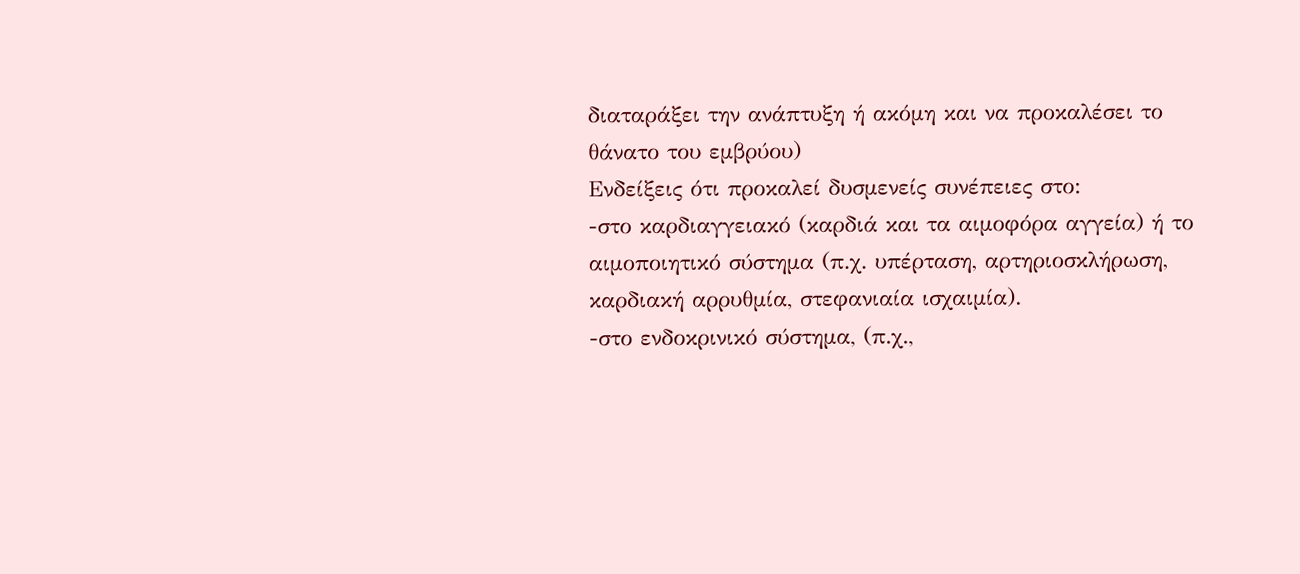διαταράξει την ανάπτυξη ή ακόμη και να προκαλέσει το θάνατο του εμβρύου)
Ενδείξεις ότι προκαλεί δυσμενείς συνέπειες στο:
-στο καρδιαγγειακό (καρδιά και τα αιμοφόρα αγγεία) ή το αιμοποιητικό σύστημα (π.χ. υπέρταση, αρτηριοσκλήρωση, καρδιακή αρρυθμία, στεφανιαία ισχαιμία).
-στο ενδοκρινικό σύστημα, (π.χ.,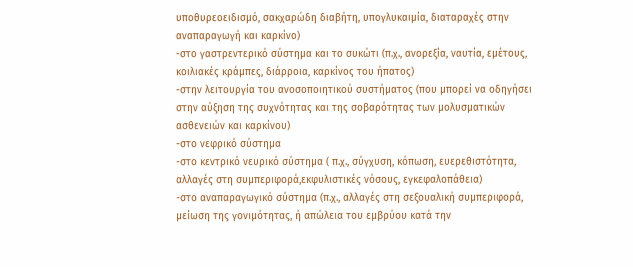υποθυρεοειδισμό, σακχαρώδη διαβήτη, υπογλυκαιμία, διαταραχές στην αναπαραγωγή και καρκίνο)
-στο γαστρεντερικό σύστημα και το συκώτι (π.χ., ανορεξία, ναυτία, εμέτους, κοιλιακές κράμπες, διάρροια, καρκίνος του ήπατος)
-στην λειτουργία του ανοσοποιητικού συστήματος (που μπορεί να οδηγήσει στην αύξηση της συχνότητας και της σοβαρότητας των μολυσματικών ασθενειών και καρκίνου)
-στο νεφρικό σύστημα
-στο κεντρικό νευρικό σύστημα ( π.χ., σύγχυση, κόπωση, ευερεθιστότητα, αλλαγές στη συμπεριφορά,εκφυλιστικές νόσους, εγκεφαλοπάθεια)
-στο αναπαραγωγικό σύστημα (π.χ., αλλαγές στη σεξουαλική συμπεριφορά, μείωση της γονιμότητας, ή απώλεια του εμβρύου κατά την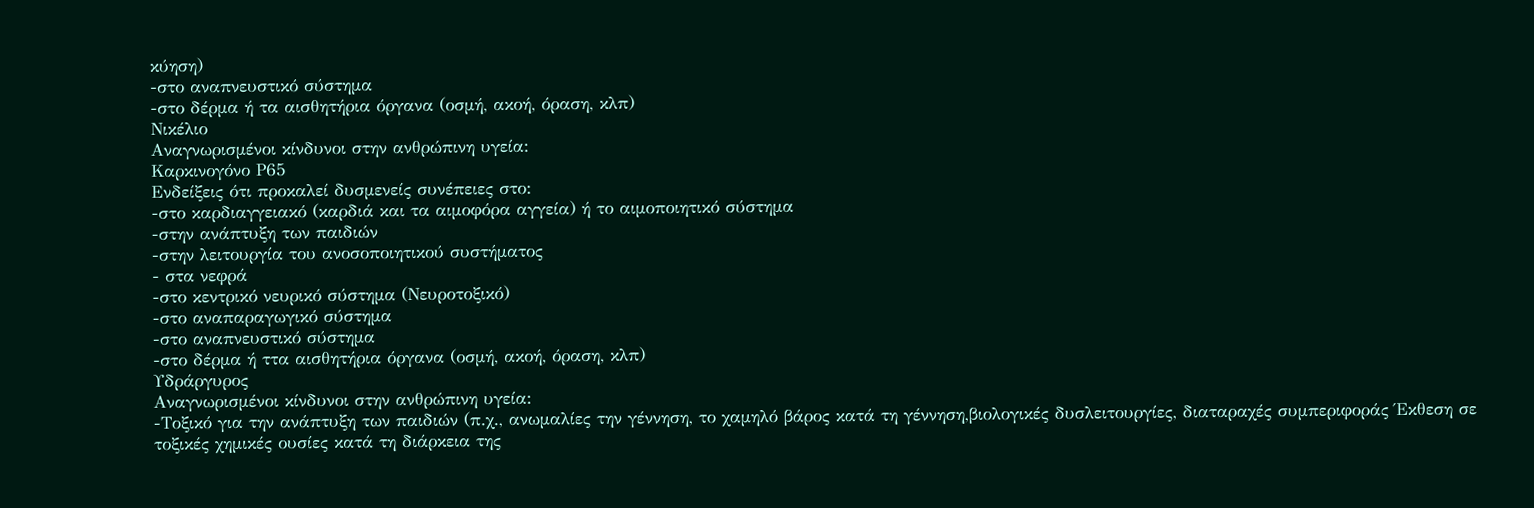κύηση)
-στο αναπνευστικό σύστημα
-στο δέρμα ή τα αισθητήρια όργανα (οσμή, ακοή, όραση, κλπ)
Νικέλιο
Αναγνωρισμένοι κίνδυνοι στην ανθρώπινη υγεία:
Καρκινογόνο Ρ65
Ενδείξεις ότι προκαλεί δυσμενείς συνέπειες στο:
-στο καρδιαγγειακό (καρδιά και τα αιμοφόρα αγγεία) ή το αιμοποιητικό σύστημα
-στην ανάπτυξη των παιδιών
-στην λειτουργία του ανοσοποιητικού συστήματος
- στα νεφρά
-στο κεντρικό νευρικό σύστημα (Νευροτοξικό)
-στο αναπαραγωγικό σύστημα
-στο αναπνευστικό σύστημα
-στο δέρμα ή ττα αισθητήρια όργανα (οσμή, ακοή, όραση, κλπ)
Υδράργυρος
Αναγνωρισμένοι κίνδυνοι στην ανθρώπινη υγεία:
-Τοξικό για την ανάπτυξη των παιδιών (π.χ., ανωμαλίες την γέννηση, το χαμηλό βάρος κατά τη γέννηση,βιολογικές δυσλειτουργίες, διαταραχές συμπεριφοράς Έκθεση σε τοξικές χημικές ουσίες κατά τη διάρκεια της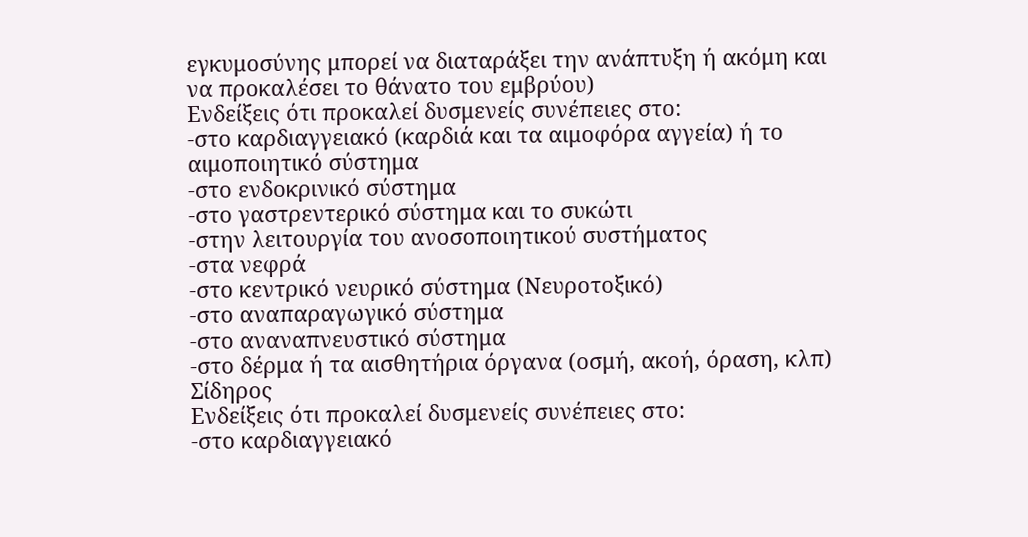εγκυμοσύνης μπορεί να διαταράξει την ανάπτυξη ή ακόμη και να προκαλέσει το θάνατο του εμβρύου)
Ενδείξεις ότι προκαλεί δυσμενείς συνέπειες στο:
-στο καρδιαγγειακό (καρδιά και τα αιμοφόρα αγγεία) ή το αιμοποιητικό σύστημα
-στο ενδοκρινικό σύστημα
-στο γαστρεντερικό σύστημα και το συκώτι
-στην λειτουργία του ανοσοποιητικού συστήματος
-στα νεφρά
-στο κεντρικό νευρικό σύστημα (Νευροτοξικό)
-στο αναπαραγωγικό σύστημα
-στο αναναπνευστικό σύστημα
-στο δέρμα ή τα αισθητήρια όργανα (οσμή, ακοή, όραση, κλπ)
Σίδηρος
Ενδείξεις ότι προκαλεί δυσμενείς συνέπειες στο:
-στο καρδιαγγειακό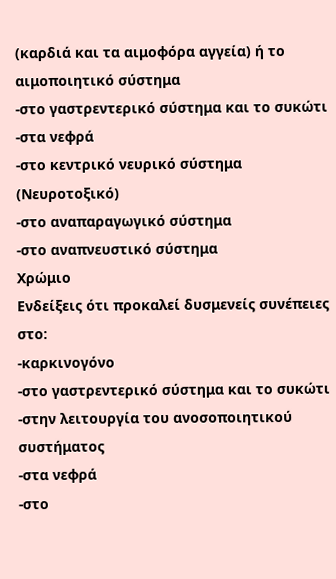(καρδιά και τα αιμοφόρα αγγεία) ή το αιμοποιητικό σύστημα
-στο γαστρεντερικό σύστημα και το συκώτι
-στα νεφρά
-στο κεντρικό νευρικό σύστημα (Νευροτοξικό)
-στο αναπαραγωγικό σύστημα
-στο αναπνευστικό σύστημα
Χρώμιο
Ενδείξεις ότι προκαλεί δυσμενείς συνέπειες στο:
-καρκινογόνο
-στο γαστρεντερικό σύστημα και το συκώτι
-στην λειτουργία του ανοσοποιητικού συστήματος
-στα νεφρά
-στο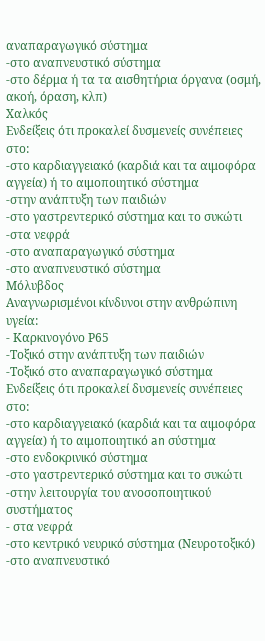αναπαραγωγικό σύστημα
-στο αναπνευστικό σύστημα
-στο δέρμα ή τα τα αισθητήρια όργανα (οσμή, ακοή, όραση, κλπ)
Χαλκός
Ενδείξεις ότι προκαλεί δυσμενείς συνέπειες στο:
-στο καρδιαγγειακό (καρδιά και τα αιμοφόρα αγγεία) ή το αιμοποιητικό σύστημα
-στην ανάπτυξη των παιδιών
-στο γαστρεντερικό σύστημα και το συκώτι
-στα νεφρά
-στο αναπαραγωγικό σύστημα
-στο αναπνευστικό σύστημα
Μόλυβδος
Αναγνωρισμένοι κίνδυνοι στην ανθρώπινη υγεία:
- Καρκινογόνο Ρ65
-Τοξικό στην ανάπτυξη των παιδιών
-Τοξικό στο αναπαραγωγικό σύστημα
Ενδείξεις ότι προκαλεί δυσμενείς συνέπειες στο:
-στο καρδιαγγειακό (καρδιά και τα αιμοφόρα αγγεία) ή το αιμοποιητικό an σύστημα
-στο ενδοκρινικό σύστημα
-στο γαστρεντερικό σύστημα και το συκώτι
-στην λειτουργία του ανοσοποιητικού συστήματος
- στα νεφρά
-στο κεντρικό νευρικό σύστημα (Νευροτοξικό)
-στο αναπνευστικό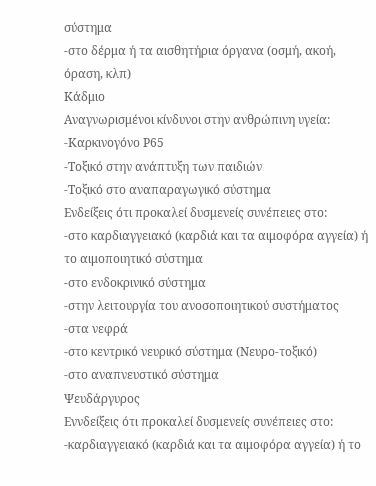σύστημα
-στο δέρμα ή τα αισθητήρια όργανα (οσμή, ακοή, όραση, κλπ)
Κάδμιο
Αναγνωρισμένοι κίνδυνοι στην ανθρώπινη υγεία:
-Καρκινογόνο Ρ65
-Τοξικό στην ανάπτυξη των παιδιών
-Τοξικό στο αναπαραγωγικό σύστημα
Ενδείξεις ότι προκαλεί δυσμενείς συνέπειες στο:
-στο καρδιαγγειακό (καρδιά και τα αιμοφόρα αγγεία) ή το αιμοποιητικό σύστημα
-στο ενδοκρινικό σύστημα
-στην λειτουργία του ανοσοποιητικού συστήματος
-στα νεφρά
-στο κεντρικό νευρικό σύστημα (Νευρο-τοξικό)
-στο αναπνευστικό σύστημα
Ψευδάργυρος
Εννδείξεις ότι προκαλεί δυσμενείς συνέπειες στο:
-καρδιαγγειακό (καρδιά και τα αιμοφόρα αγγεία) ή το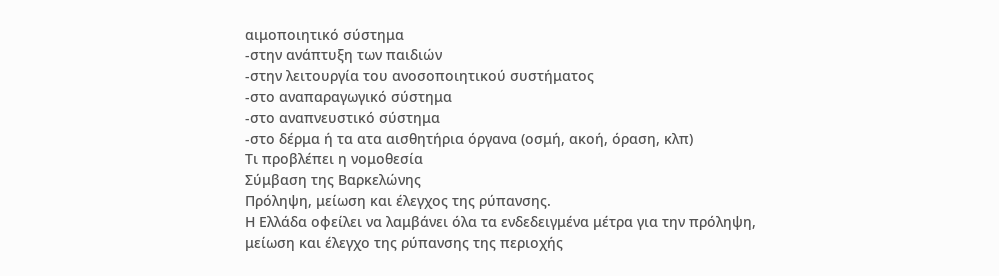αιμοποιητικό σύστημα
-στην ανάπτυξη των παιδιών
-στην λειτουργία του ανοσοποιητικού συστήματος
-στο αναπαραγωγικό σύστημα
-στο αναπνευστικό σύστημα
-στο δέρμα ή τα ατα αισθητήρια όργανα (οσμή, ακοή, όραση, κλπ)
Τι προβλέπει η νομοθεσία
Σύμβαση της Βαρκελώνης
Πρόληψη, μείωση και έλεγχος της ρύπανσης.
Η Ελλάδα οφείλει να λαμβάνει όλα τα ενδεδειγμένα μέτρα για την πρόληψη,
μείωση και έλεγχο της ρύπανσης της περιοχής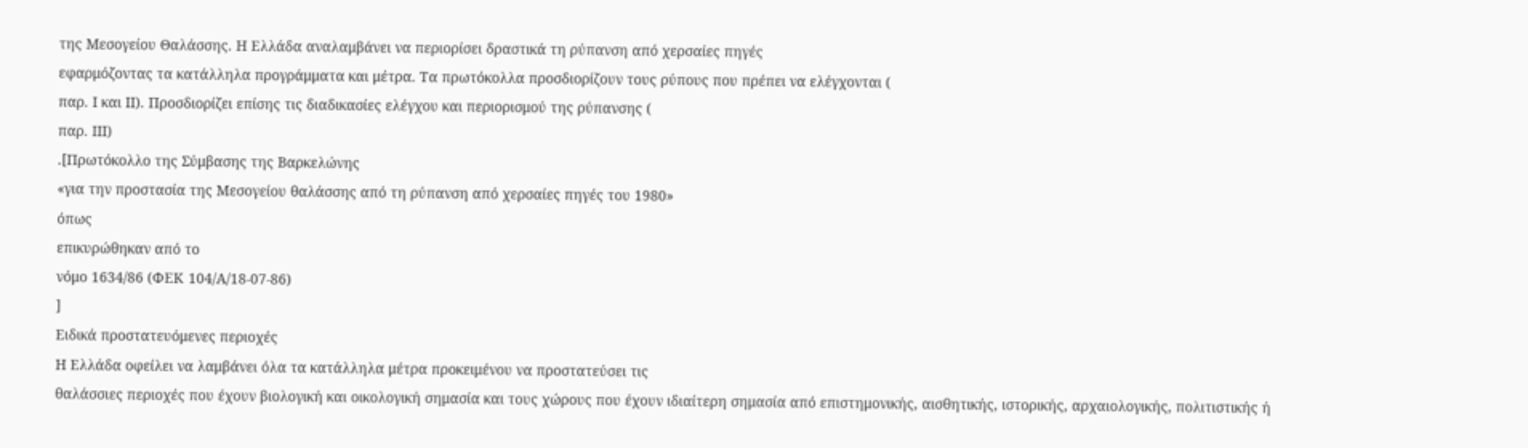της Μεσογείου Θαλάσσης. Η Ελλάδα αναλαμβάνει να περιορίσει δραστικά τη ρύπανση από χερσαίες πηγές
εφαρμόζοντας τα κατάλληλα προγράμματα και μέτρα. Τα πρωτόκολλα προσδιορίζουν τους ρύπους που πρέπει να ελέγχονται (
παρ. Ι και ΙΙ). Προσδιορίζει επίσης τις διαδικασίες ελέγχου και περιορισμού της ρύπανσης (
παρ. ΙΙΙ)
.[Πρωτόκολλο της Σύμβασης της Βαρκελώνης
«για την προστασία της Μεσογείου θαλάσσης από τη ρύπανση από χερσαίες πηγές του 1980»
όπως
επικυρώθηκαν από το
νόμο 1634/86 (ΦΕΚ 104/Α/18-07-86)
]
Ειδικά προστατευόμενες περιοχές
Η Ελλάδα οφείλει να λαμβάνει όλα τα κατάλληλα μέτρα προκειμένου να προστατεύσει τις
θαλάσσιες περιοχές που έχουν βιολογική και οικολογική σημασία και τους χώρους που έχουν ιδιαίτερη σημασία από επιστημονικής, αισθητικής, ιστορικής, αρχαιολογικής, πολιτιστικής ή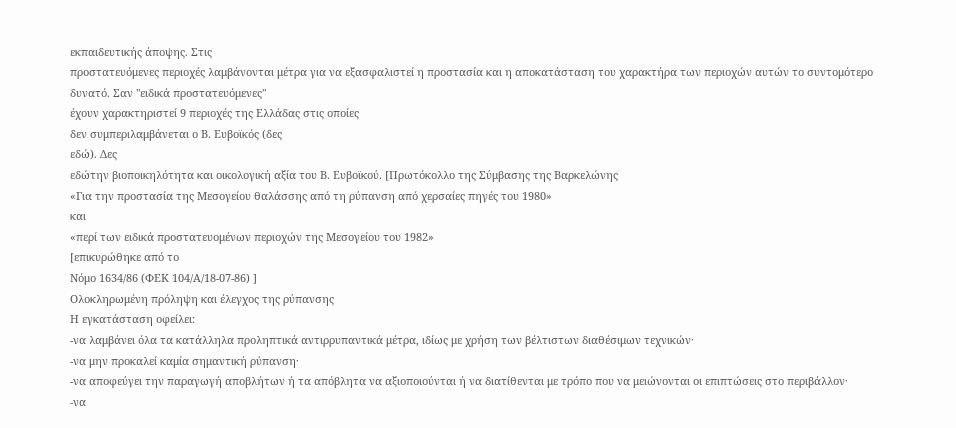εκπαιδευτικής άποψης. Στις
προστατευόμενες περιοχές λαμβάνονται μέτρα για να εξασφαλιστεί η προστασία και η αποκατάσταση του χαρακτήρα των περιοχών αυτών το συντομότερο δυνατό. Σαν "ειδικά προστατευόμενες"
έχουν χαρακτηριστεί 9 περιοχές της Ελλάδας στις οποίες
δεν συμπεριλαμβάνεται ο Β. Ευβοϊκός (δες
εδώ). Δες
εδώτην βιοποικηλότητα και οικολογική αξία του Β. Ευβοϊκού. [Πρωτόκολλο της Σύμβασης της Βαρκελώνης
«Για την προστασία της Μεσογείου θαλάσσης από τη ρύπανση από χερσαίες πηγές του 1980»
και
«περί των ειδικά προστατευομένων περιοχών της Μεσογείου του 1982»
[επικυρώθηκε από το
Νόμο 1634/86 (ΦΕΚ 104/Α/18-07-86) ]
Ολοκληρωμένη πρόληψη και έλεγχος της ρύπανσης
Η εγκατάσταση οφείλει:
-να λαμβάνει όλα τα κατάλληλα προληπτικά αντιρρυπαντικά μέτρα, ιδίως με χρήση των βέλτιστων διαθέσιμων τεχνικών·
-να μην προκαλεί καμία σημαντική ρύπανση·
-να αποφεύγει την παραγωγή αποβλήτων ή τα απόβλητα να αξιοποιούνται ή να διατίθενται με τρόπο που να μειώνονται οι επιπτώσεις στο περιβάλλον·
-να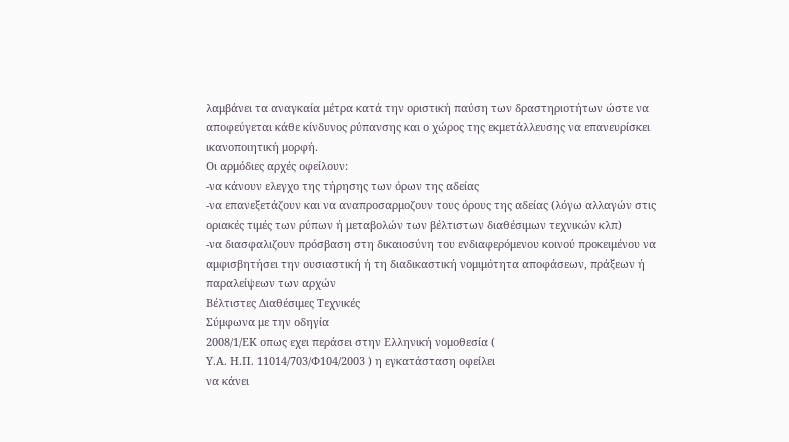λαμβάνει τα αναγκαία μέτρα κατά την οριστική παύση των δραστηριοτήτων ώστε να αποφεύγεται κάθε κίνδυνος ρύπανσης και ο χώρος της εκμετάλλευσης να επανευρίσκει ικανοποιητική μορφή.
Οι αρμόδιες αρχές οφείλουν:
-να κάνουν ελεγχο της τήρησης των όρων της αδείας
-να επανεξετάζουν και να αναπροσαρμοζουν τους όρους της αδείας (λόγω αλλαγών στις οριακές τιμές των ρύπων ή μεταβολών των βέλτιστων διαθέσιμων τεχνικών κλπ)
-να διασφαλιζουν πρόσβαση στη δικαιοσύνη του ενδιαφερόμενου κοινού προκειμένου να αμφισβητήσει την ουσιαστική ή τη διαδικαστική νομιμότητα αποφάσεων, πράξεων ή παραλείψεων των αρχών
Βέλτιστες Διαθέσιμες Τεχνικές
Σύμφωνα με την οδηγία
2008/1/ΕΚ οπως εχει περάσει στην Ελληνική νομοθεσία (
Υ.Α. Η.Π. 11014/703/Φ104/2003 ) η εγκατάσταση οφείλει
να κάνει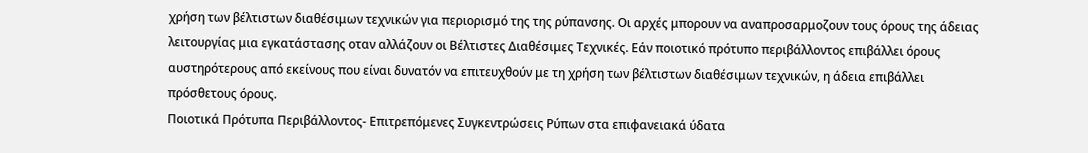χρήση των βέλτιστων διαθέσιμων τεχνικών για περιορισμό της της ρύπανσης. Οι αρχές μπορουν να αναπροσαρμοζουν τους όρους της άδειας λειτουργίας μια εγκατάστασης οταν αλλάζουν οι Βέλτιστες Διαθέσιμες Τεχνικές. Εάν ποιοτικό πρότυπο περιβάλλοντος επιβάλλει όρους αυστηρότερους από εκείνους που είναι δυνατόν να επιτευχθούν με τη χρήση των βέλτιστων διαθέσιμων τεχνικών, η άδεια επιβάλλει πρόσθετους όρους.
Ποιοτικά Πρότυπα Περιβάλλοντος- Επιτρεπόμενες Συγκεντρώσεις Ρύπων στα επιφανειακά ύδατα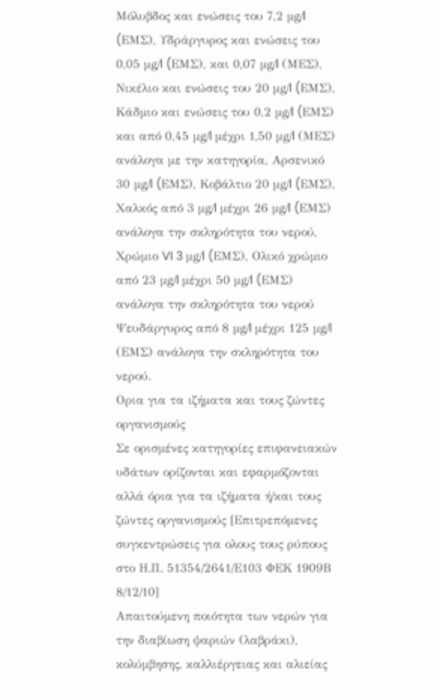Μόλυβδος και ενώσεις του 7,2 μg/l (EΜΣ), Υδράργυρος και ενώσεις του 0,05 μg/l (EΜΣ), και 0,07 μg/l (ΜΕΣ), Νικέλιο και ενώσεις του 20 μg/l (EΜΣ), Κάδμιο και ενώσεις του 0,2 μg/l (EΜΣ) και από 0,45 μg/l μέχρι 1,50 μg/l (ΜΕΣ) ανάλογα με την κατηγορία, Αρσενικό 30 μg/l (EΜΣ), Κοβάλτιο 20 μg/l (EΜΣ), Χαλκός από 3 μg/l μέχρι 26 μg/l (EΜΣ) ανάλογα την σκληρότητα του νερού, Χρώμιο VI 3 μg/l (EΜΣ), Ολικό χρώμιο από 23 μg/l μέχρι 50 μg/l (EΜΣ) ανάλογα την σκληρότητα του νερού Ψευδάργυρος από 8 μg/l μέχρι 125 μg/l (ΕΜΣ) ανάλογα την σκληρότητα του νερού.
Ορια για τα ιζήματα και τους ζώντες οργανισμούς
Σε ορισμένες κατηγορίες επιφανειακών υδάτων ορίζονται και εφαρμόζονται αλλά όρια για τα ιζήματα ή/και τους ζώντες οργανισμούς [Επιτρεπόμενες συγκεντρώσεις για ολους τους ρύπους στο Η.Π. 51354/2641/Ε103 ΦΕΚ 1909Β 8/12/10]
Απαιτούμενη ποιότητα των νερών για την διαβίωση ψαριών (λαβράκι), κολύμβησης, καλλιέργειας και αλιείας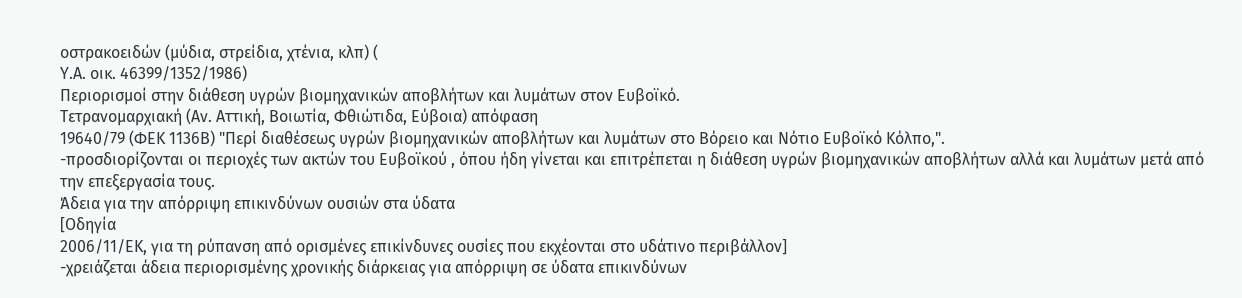οστρακοειδών (μύδια, στρείδια, χτένια, κλπ) (
Υ.Α. οικ. 46399/1352/1986)
Περιορισμοί στην διάθεση υγρών βιομηχανικών αποβλήτων και λυμάτων στον Ευβοϊκό.
Τετρανομαρχιακή (Αν. Αττική, Βοιωτία, Φθιώτιδα, Εύβοια) απόφαση
19640/79 (ΦΕΚ 1136Β) "Περί διαθέσεως υγρών βιομηχανικών αποβλήτων και λυμάτων στο Βόρειο και Νότιο Ευβοϊκό Κόλπο,".
-προσδιορίζονται οι περιοχές των ακτών του Ευβοϊκού , όπου ήδη γίνεται και επιτρέπεται η διάθεση υγρών βιομηχανικών αποβλήτων αλλά και λυμάτων μετά από την επεξεργασία τους.
Άδεια για την απόρριψη επικινδύνων ουσιών στα ύδατα
[Οδηγία
2006/11/ΕΚ, για τη ρύπανση από ορισμένες επικίνδυνες ουσίες που εκχέονται στο υδάτινο περιβάλλον]
-χρειάζεται άδεια περιορισμένης χρονικής διάρκειας για απόρριψη σε ύδατα επικινδύνων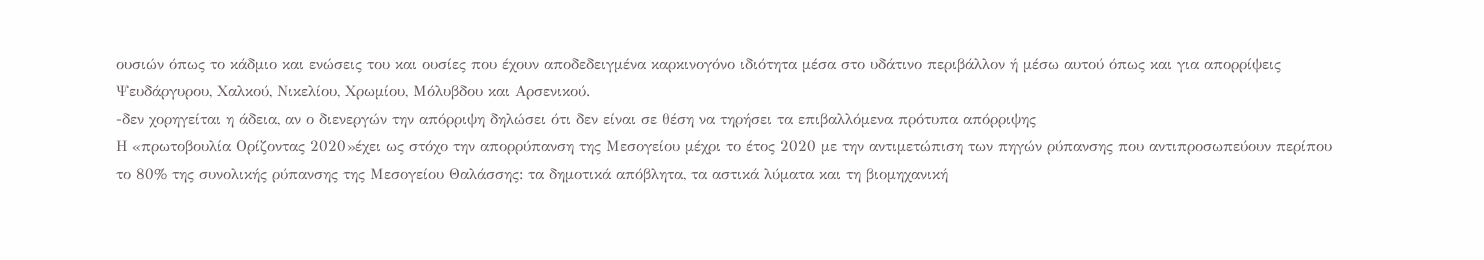ουσιών όπως το κάδμιο και ενώσεις του και ουσίες που έχουν αποδεδειγμένα καρκινογόνο ιδιότητα μέσα στο υδάτινο περιβάλλον ή μέσω αυτού όπως και για απορρίψεις Ψευδάργυρου, Χαλκού, Νικελίου, Χρωμίου, Μόλυβδου και Αρσενικού.
-δεν χορηγείται η άδεια, αν ο διενεργών την απόρριψη δηλώσει ότι δεν είναι σε θέση να τηρήσει τα επιβαλλόμενα πρότυπα απόρριψης
Η «πρωτοβουλία Ορίζοντας 2020»έχει ως στόχο την απορρύπανση της Μεσογείου μέχρι το έτος 2020 με την αντιμετώπιση των πηγών ρύπανσης που αντιπροσωπεύουν περίπου το 80% της συνολικής ρύπανσης της Μεσογείου Θαλάσσης: τα δημοτικά απόβλητα, τα αστικά λύματα και τη βιομηχανική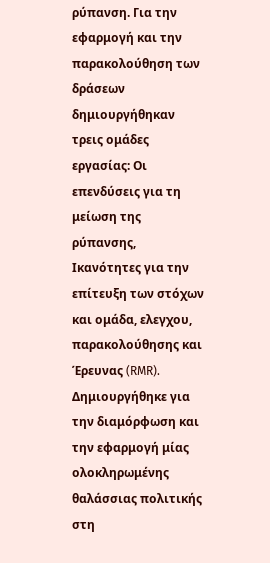ρύπανση. Για την εφαρμογή και την παρακολούθηση των δράσεων δημιουργήθηκαν τρεις ομάδες εργασίας: Οι επενδύσεις για τη μείωση της ρύπανσης, Ικανότητες για την επίτευξη των στόχων και ομάδα, ελεγχου, παρακολούθησης και Έρευνας (RMR).
Δημιουργήθηκε για την διαμόρφωση και την εφαρμογή μίας ολοκληρωμένης θαλάσσιας πολιτικής στη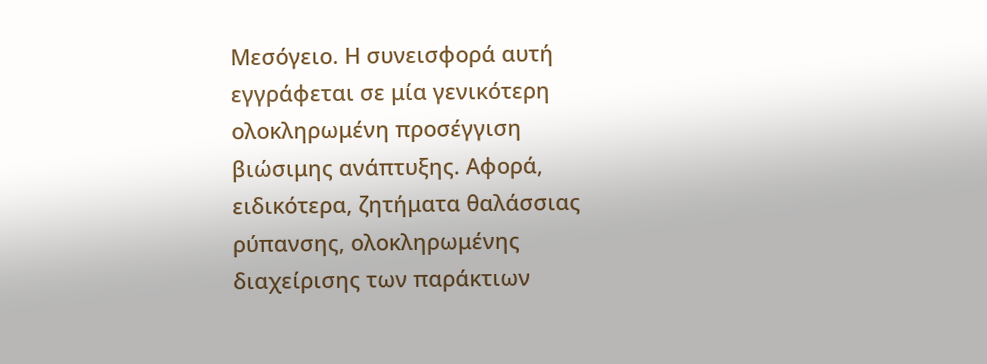Μεσόγειο. Η συνεισφορά αυτή εγγράφεται σε μία γενικότερη ολοκληρωμένη προσέγγιση βιώσιμης ανάπτυξης. Αφορά, ειδικότερα, ζητήματα θαλάσσιας ρύπανσης, ολοκληρωμένης διαχείρισης των παράκτιων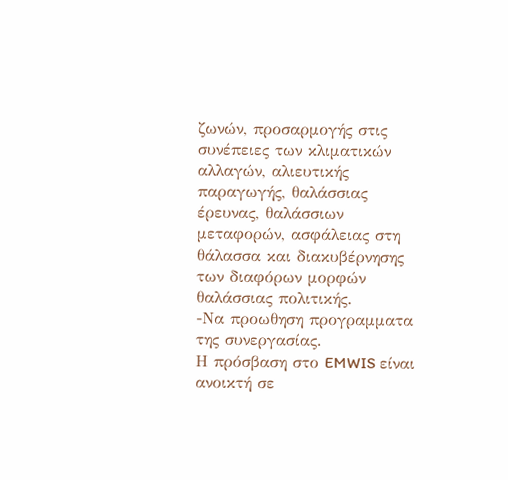ζωνών, προσαρμογής στις συνέπειες των κλιματικών αλλαγών, αλιευτικής παραγωγής, θαλάσσιας έρευνας, θαλάσσιων μεταφορών, ασφάλειας στη θάλασσα και διακυβέρνησης των διαφόρων μορφών θαλάσσιας πολιτικής.
-Να προωθηση προγραμματα της συνεργασίας.
Η πρόσβαση στο EMWIS είναι ανοικτή σε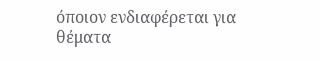όποιον ενδιαφέρεται για θέματα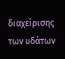διαχείρισης των υδάτων